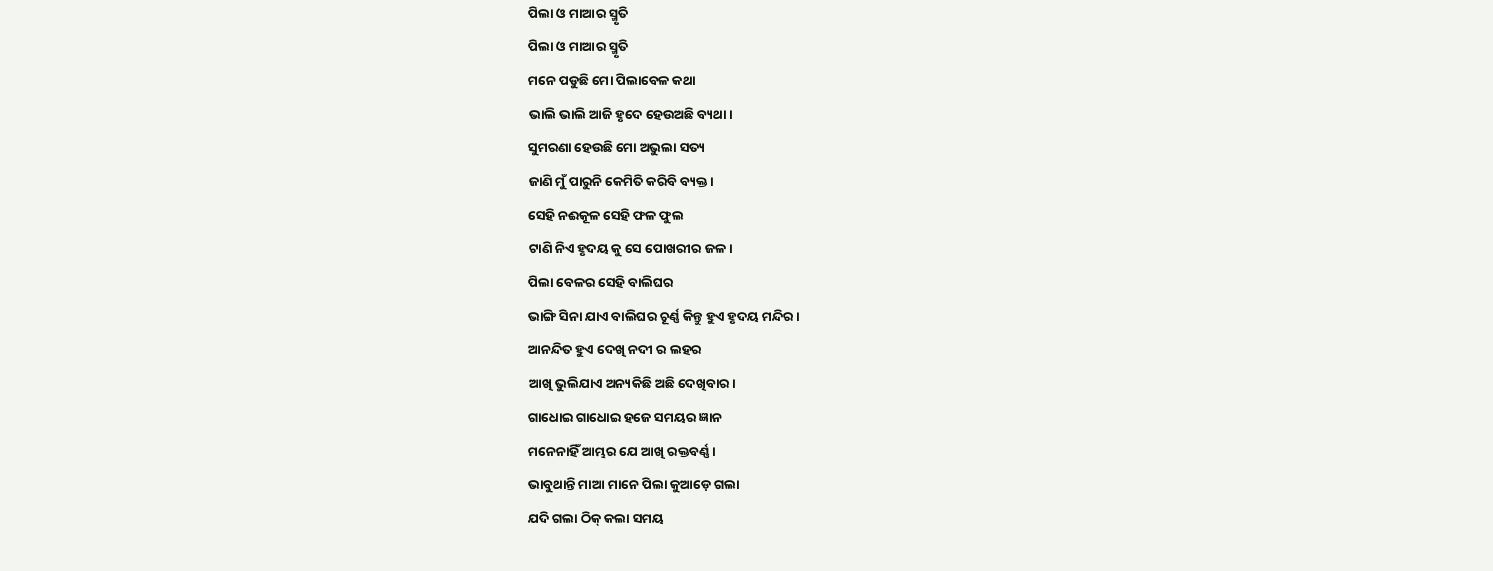ପିଲା ଓ ମାଆର ସ୍ମୃତି
ପିଲା ଓ ମାଆର ସ୍ମୃତି
ମନେ ପଡୁଛି ମୋ ପିଲାବେଳ କଥା
ଭାଲି ଭାଲି ଆଜି ହୃଦେ ହେଉଅଛି ବ୍ୟଥା।
ସୁମରଣା ହେଉଛି ମୋ ଅଭୁଲା ସତ୍ୟ
ଜାଣି ମୁଁ ପାରୁନି କେମିତି କରିବି ବ୍ୟକ୍ତ।
ସେହି ନଈକୂଳ ସେହି ଫଳ ଫୁଲ
ଟାଣି ନିଏ ହୃଦୟ କୁ ସେ ପୋଖରୀର ଜଳ।
ପିଲା ବେଳର ସେହି ବାଲିଘର
ଭାଙ୍ଗି ସିନା ଯାଏ ବାଲିଘର ଚୂର୍ଣ୍ଣ କିନ୍ତୁ ହୁଏ ହୃଦୟ ମନ୍ଦିର।
ଆନନ୍ଦିତ ହୁଏ ଦେଖି ନଦୀ ର ଲହର
ଆଖି ଭୁଲିଯାଏ ଅନ୍ୟକିଛି ଅଛି ଦେଖିବାର।
ଗାଧୋଇ ଗାଧୋଇ ହଜେ ସମୟର ଜ୍ଞାନ
ମନେନାହିଁ ଆମ୍ଭର ଯେ ଆଖି ରକ୍ତବର୍ଣ୍ଣ।
ଭାବୁଥାନ୍ତି ମାଆ ମାନେ ପିଲା କୁଆଡ଼େ ଗଲା
ଯଦି ଗଲା ଠିକ୍ କଲା ସମୟ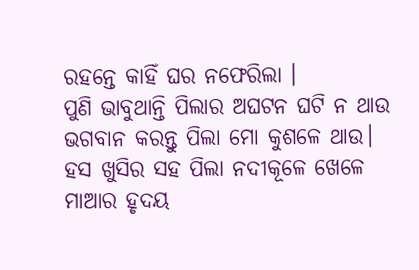ରହନ୍ତେ କାହିଁ ଘର ନଫେରିଲା ।
ପୁଣି ଭାବୁଥାନ୍ତି ପିଲାର ଅଘଟନ ଘଟି ନ ଥାଉ
ଭଗବାନ କରନ୍ତୁ ପିଲା ମୋ କୁଶଳେ ଥାଉ।
ହସ ଖୁସିର ସହ ପିଲା ନଦୀକୂଳେ ଖେଳେ
ମାଆର ହୃଦୟ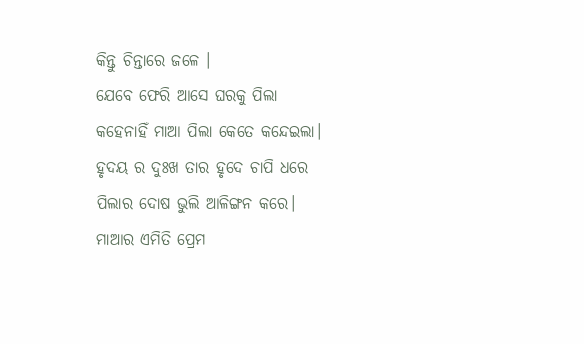କିନ୍ତୁ ଚିନ୍ତାରେ ଜଳେ ।
ଯେବେ ଫେରି ଆସେ ଘରକୁ ପିଲା
କହେନାହିଁ ମାଆ ପିଲା କେତେ କନ୍ଦେଇଲା।
ହୃଦୟ ର ଦୁଃଖ ତାର ହୃଦେ ଚାପି ଧରେ
ପିଲାର ଦୋଷ ଭୁଲି ଆଳିଙ୍ଗନ କରେ।
ମାଆର ଏମିତି ପ୍ରେମ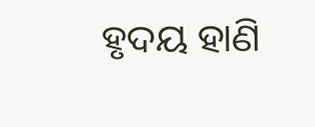ହୃଦୟ ହାଣି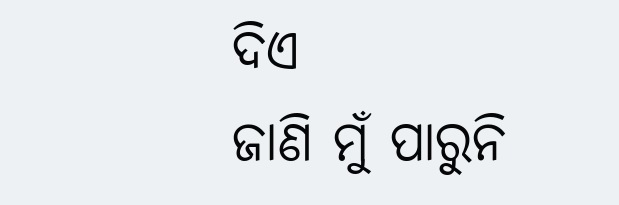ଦିଏ
ଜାଣି ମୁଁ ପାରୁନି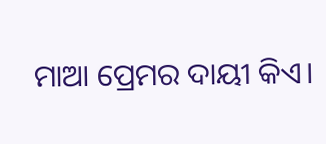ମାଆ ପ୍ରେମର ଦାୟୀ କିଏ।